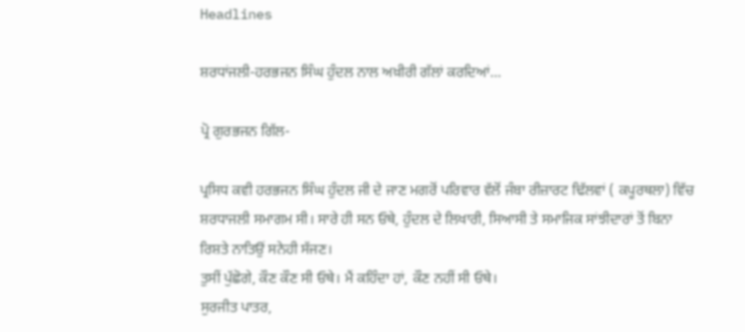Headlines

ਸ਼ਰਧਾਂਜਲੀ-ਹਰਭਜਨ ਸਿੰਘ ਹੁੰਦਲ ਨਾਲ ਅਖ਼ੀਰੀ ਗੱਲਾਂ ਕਰਦਿਆਂ…

ਪ੍ਰੋ ਗੁਰਭਜਨ ਗਿੱਲ-

ਪ੍ਰਸਿਧ ਕਵੀ ਹਰਭਜਨ ਸਿੰਘ ਹੁੰਦਲ ਜੀ ਦੇ ਜਾਣ ਮਗਰੋਂ ਪਰਿਵਾਰ ਵੱਲੋਂ ਜੰਬਾ ਰੀਜ਼ਾਰਟ ਢਿੱਲਵਾਂ ( ਕਪੂਰਥਲਾ) ਵਿੱਚ ਸ਼ਰਧਾਜਲੀ ਸਮਾਗਮ ਸੀ। ਸਾਰੇ ਹੀ ਸਨ ਓਥੇ, ਹੁੰਦਲ ਦੇ ਲਿਖਾਰੀ, ਸਿਆਸੀ ਤੇ ਸਮਾਜਿਕ ਸਾਂਝੀਦਾਰਾਂ ਤੋਂ ਬਿਨਾ ਰਿਸ਼ਤੇ ਨਾਤਿਉਂ ਸਨੇਹੀ ਸੱਜਣ।
ਤੁਸੀਂ ਪੁੱਛੋਗੇ, ਕੌਣ ਕੌਣ ਸੀ ਓਥੇ। ਮੈਂ ਕਹਿੰਦਾ ਹਾਂ, ਕੌਣ ਨਹੀਂ ਸੀ ਓਥੇ।
ਸੁਰਜੀਤ ਪਾਤਰ,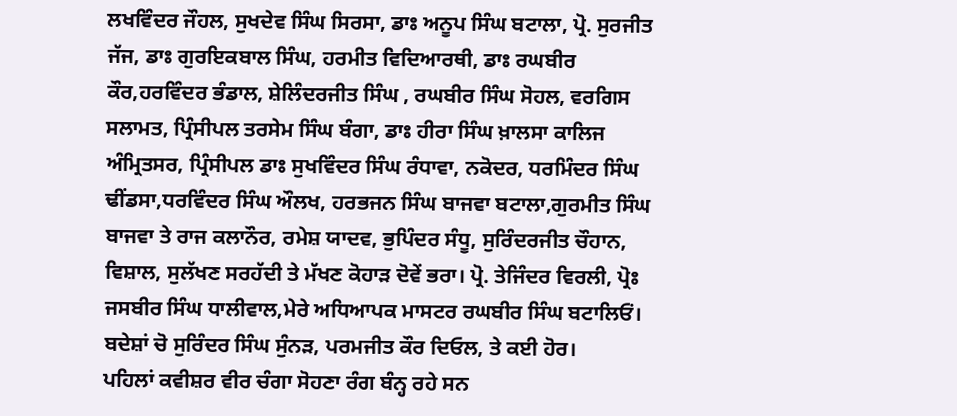ਲਖਵਿੰਦਰ ਜੌਹਲ, ਸੁਖਦੇਵ ਸਿੰਘ ਸਿਰਸਾ, ਡਾਃ ਅਨੂਪ ਸਿੰਘ ਬਟਾਲਾ, ਪ੍ਰੋ. ਸੁਰਜੀਤ ਜੱਜ, ਡਾਃ ਗੁਰਇਕਬਾਲ ਸਿੰਘ, ਹਰਮੀਤ ਵਿਦਿਆਰਥੀ, ਡਾਃ ਰਘਬੀਰ ਕੌਰ,ਹਰਵਿੰਦਰ ਭੰਡਾਲ, ਸ਼ੇਲਿੰਦਰਜੀਤ ਸਿੰਘ , ਰਘਬੀਰ ਸਿੰਘ ਸੋਹਲ, ਵਰਗਿਸ ਸਲਾਮਤ, ਪ੍ਰਿੰਸੀਪਲ ਤਰਸੇਮ ਸਿੰਘ ਬੰਗਾ, ਡਾਃ ਹੀਰਾ ਸਿੰਘ ਖ਼ਾਲਸਾ ਕਾਲਿਜ ਅੰਮ੍ਰਿਤਸਰ, ਪ੍ਰਿੰਸੀਪਲ ਡਾਃ ਸੁਖਵਿੰਦਰ ਸਿੰਘ ਰੰਧਾਵਾ, ਨਕੋਦਰ, ਧਰਮਿੰਦਰ ਸਿੰਘ ਢੀਂਡਸਾ,ਧਰਵਿੰਦਰ ਸਿੰਘ ਔਲਖ, ਹਰਭਜਨ ਸਿੰਘ ਬਾਜਵਾ ਬਟਾਲਾ,ਗੁਰਮੀਤ ਸਿੰਘ ਬਾਜਵਾ ਤੇ ਰਾਜ ਕਲਾਨੌਰ, ਰਮੇਸ਼ ਯਾਦਵ, ਭੁਪਿੰਦਰ ਸੰਧੂ, ਸੁਰਿੰਦਰਜੀਤ ਚੌਹਾਨ, ਵਿਸ਼ਾਲ, ਸੁਲੱਖਣ ਸਰਹੱਦੀ ਤੇ ਮੱਖਣ ਕੋਹਾੜ ਦੋਵੇਂ ਭਰਾ। ਪ੍ਰੋ. ਤੇਜਿੰਦਰ ਵਿਰਲੀ, ਪ੍ਰੋਃ ਜਸਬੀਰ ਸਿੰਘ ਧਾਲੀਵਾਲ,ਮੇਰੇ ਅਧਿਆਪਕ ਮਾਸਟਰ ਰਘਬੀਰ ਸਿੰਘ ਬਟਾਲਿਓਂ। ਬਦੇਸ਼ਾਂ ਚੋ ਸੁਰਿੰਦਰ ਸਿੰਘ ਸੁੰਨੜ, ਪਰਮਜੀਤ ਕੌਰ ਦਿਓਲ, ਤੇ ਕਈ ਹੋਰ।
ਪਹਿਲਾਂ ਕਵੀਸ਼ਰ ਵੀਰ ਚੰਗਾ ਸੋਹਣਾ ਰੰਗ ਬੰਨ੍ਹ ਰਹੇ ਸਨ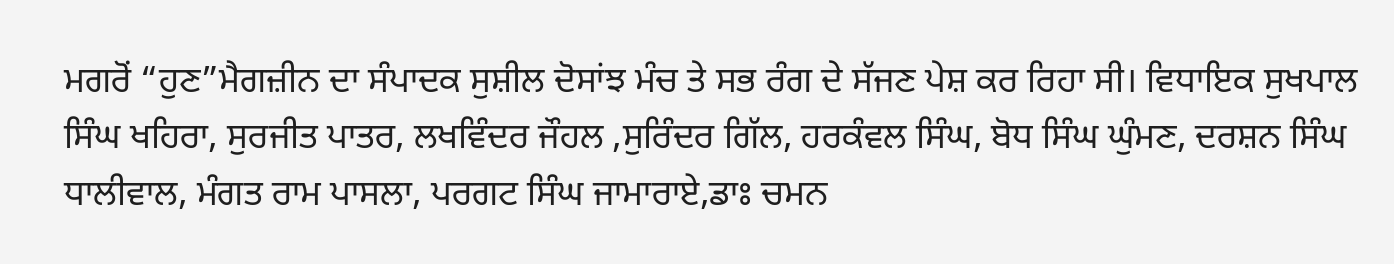ਮਗਰੋਂ “ਹੁਣ”ਮੈਗਜ਼ੀਨ ਦਾ ਸੰਪਾਦਕ ਸੁਸ਼ੀਲ ਦੋਸਾਂਝ ਮੰਚ ਤੇ ਸਭ ਰੰਗ ਦੇ ਸੱਜਣ ਪੇਸ਼ ਕਰ ਰਿਹਾ ਸੀ। ਵਿਧਾਇਕ ਸੁਖਪਾਲ ਸਿੰਘ ਖਹਿਰਾ, ਸੁਰਜੀਤ ਪਾਤਰ, ਲਖਵਿੰਦਰ ਜੌਹਲ ,ਸੁਰਿੰਦਰ ਗਿੱਲ, ਹਰਕੰਵਲ ਸਿੰਘ, ਬੋਧ ਸਿੰਘ ਘੁੰਮਣ, ਦਰਸ਼ਨ ਸਿੰਘ ਧਾਲੀਵਾਲ, ਮੰਗਤ ਰਾਮ ਪਾਸਲਾ, ਪਰਗਟ ਸਿੰਘ ਜਾਮਾਰਾਏ,ਡਾਃ ਚਮਨ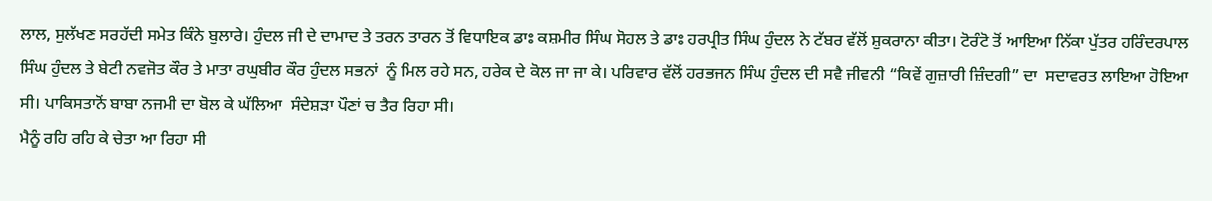ਲਾਲ, ਸੁਲੱਖਣ ਸਰਹੱਦੀ ਸਮੇਤ ਕਿੰਨੇ ਬੁਲਾਰੇ। ਹੁੰਦਲ ਜੀ ਦੇ ਦਾਮਾਦ ਤੇ ਤਰਨ ਤਾਰਨ ਤੋਂ ਵਿਧਾਇਕ ਡਾਃ ਕਸ਼ਮੀਰ ਸਿੰਘ ਸੋਹਲ ਤੇ ਡਾਃ ਹਰਪ੍ਰੀਤ ਸਿੰਘ ਹੁੰਦਲ ਨੇ ਟੱਬਰ ਵੱਲੋਂ ਸ਼ੁਕਰਾਨਾ ਕੀਤਾ। ਟੋਰੰਟੋ ਤੋਂ ਆਇਆ ਨਿੱਕਾ ਪੁੱਤਰ ਹਰਿੰਦਰਪਾਲ ਸਿੰਘ ਹੁੰਦਲ ਤੇ ਬੇਟੀ ਨਵਜੋਤ ਕੌਰ ਤੇ ਮਾਤਾ ਰਘੁਬੀਰ ਕੌਰ ਹੁੰਦਲ ਸਭਨਾਂ  ਨੂੰ ਮਿਲ ਰਹੇ ਸਨ, ਹਰੇਕ ਦੇ ਕੋਲ ਜਾ ਜਾ ਕੇ। ਪਰਿਵਾਰ ਵੱਲੋਂ ਹਰਭਜਨ ਸਿੰਘ ਹੁੰਦਲ ਦੀ ਸਵੈ ਜੀਵਨੀ “ਕਿਵੇਂ ਗੁਜ਼ਾਰੀ ਜ਼ਿੰਦਗੀ” ਦਾ  ਸਦਾਵਰਤ ਲਾਇਆ ਹੋਇਆ ਸੀ। ਪਾਕਿਸਤਾਨੋਂ ਬਾਬਾ ਨਜਮੀ ਦਾ ਬੋਲ ਕੇ ਘੱਲਿਆ  ਸੰਦੇਸ਼ੜਾ ਪੌਣਾਂ ਚ ਤੈਰ ਰਿਹਾ ਸੀ।
ਮੈਨੂੰ ਰਹਿ ਰਹਿ ਕੇ ਚੇਤਾ ਆ ਰਿਹਾ ਸੀ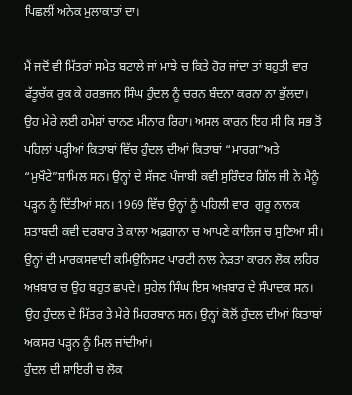ਪਿਛਲੀਂ ਅਨੇਕ ਮੁਲਾਕਾਤਾਂ ਦਾ।

ਮੈਂ ਜਦੋਂ ਵੀ ਮਿੱਤਰਾਂ ਸਮੇਤ ਬਟਾਲੇ ਜਾਂ ਮਾਝੇ ਚ ਕਿਤੇ ਹੋਰ ਜਾਂਦਾ ਤਾਂ ਬਹੁਤੀ ਵਾਰ ਫੱਤੂਚੱਕ ਰੁਕ ਕੇ ਹਰਭਜਨ ਸਿੰਘ ਹੁੰਦਲ ਨੂੰ ਚਰਨ ਬੰਦਨਾ ਕਰਨਾ ਨਾ ਭੁੱਲਦਾ।
ਉਹ ਮੇਰੇ ਲਈ ਹਮੇਸ਼ਾਂ ਚਾਨਣ ਮੀਨਾਰ ਰਿਹਾ। ਅਸਲ ਕਾਰਨ ਇਹ ਸੀ ਕਿ ਸਭ ਤੋਂ ਪਹਿਲਾਂ ਪੜ੍ਹੀਆਂ ਕਿਤਾਬਾਂ ਵਿੱਚ ਹੁੰਦਲ ਦੀਆਂ ਕਿਤਾਬਾਂ “ਮਾਰਗ”ਅਤੇ “ਮੁਖੌਟੇ”ਸ਼ਾਮਿਲ ਸਨ। ਉਨ੍ਹਾਂ ਦੇ ਸੱਜਣ ਪੰਜਾਬੀ ਕਵੀ ਸੁਰਿੰਦਰ ਗਿੱਲ ਜੀ ਨੇ ਮੈਨੂੰ ਪੜ੍ਹਨ ਨੂੰ ਦਿੱਤੀਆਂ ਸਨ। 1969 ਵਿੱਚ ਉਨ੍ਹਾਂ ਨੂੰ ਪਹਿਲੀ ਵਾਰ  ਗੁਰੂ ਨਾਨਕ ਸ਼ਤਾਬਦੀ ਕਵੀ ਦਰਬਾਰ ਤੇ ਕਾਲਾ ਅਫ਼ਗਾਨਾ ਚ ਆਪਣੇ ਕਾਲਿਜ ਚ ਸੁਣਿਆ ਸੀ।
ਉਨ੍ਹਾਂ ਦੀ ਮਾਰਕਸਵਾਦੀ ਕਮਿਉਨਿਸਟ ਪਾਰਟੀ ਨਾਲ ਨੇੜਤਾ ਕਾਰਨ ਲੋਕ ਲਹਿਰ ਅਖ਼ਬਾਰ ਚ ਉਹ ਬਹੁਤ ਛਪਦੇ। ਸੁਹੇਲ ਸਿੰਘ ਇਸ ਅਖ਼ਬਾਰ ਦੇ ਸੰਪਾਦਕ ਸਨ। ਉਹ ਹੁੰਦਲ ਦੇ ਮਿੱਤਰ ਤੇ ਮੇਰੇ ਮਿਹਰਬਾਨ ਸਨ। ਉਨ੍ਹਾਂ ਕੋਲੋਂ ਹੁੰਦਲ ਦੀਆਂ ਕਿਤਾਬਾਂ ਅਕਸਰ ਪੜ੍ਹਨ ਨੂੰ ਮਿਲ ਜਾਂਦੀਆਂ।
ਹੁੰਦਲ ਦੀ ਸ਼ਾਇਰੀ ਚ ਲੋਕ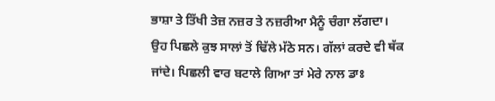ਭਾਸ਼ਾ ਤੇ ਤਿੱਖੀ ਤੇਜ਼ ਨਜ਼ਰ ਤੇ ਨਜ਼ਰੀਆ ਮੈਨੂੰ ਚੰਗਾ ਲੱਗਦਾ।
ਉਹ ਪਿਛਲੇ ਕੁਝ ਸਾਲਾਂ ਤੋਂ ਢਿੱਲੇ ਮੱਠੇ ਸਨ। ਗੱਲਾਂ ਕਰਦੇ ਵੀ ਥੱਕ ਜਾਂਦੇ। ਪਿਛਲੀ ਵਾਰ ਬਟਾਲੇ ਗਿਆ ਤਾਂ ਮੇਰੇ ਨਾਲ ਡਾਃ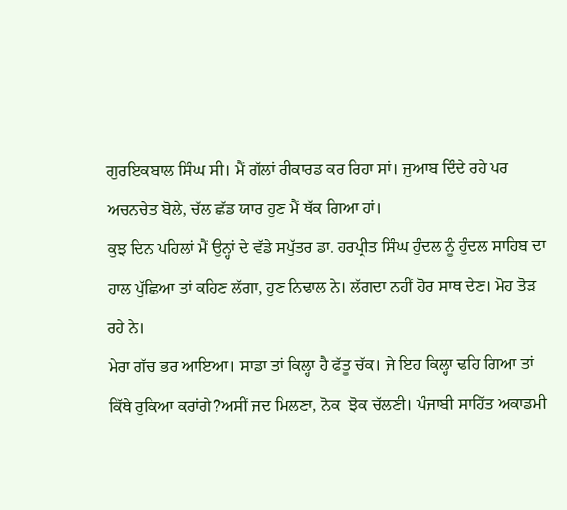ਗੁਰਇਕਬਾਲ ਸਿੰਘ ਸੀ। ਮੈਂ ਗੱਲਾਂ ਰੀਕਾਰਡ ਕਰ ਰਿਹਾ ਸਾਂ। ਜੁਆਬ ਦਿੰਦੇ ਰਹੇ ਪਰ ਅਚਨਚੇਤ ਬੋਲੇ, ਚੱਲ ਛੱਡ ਯਾਰ ਹੁਣ ਮੈਂ ਥੱਕ ਗਿਆ ਹਾਂ।
ਕੁਝ ਦਿਨ ਪਹਿਲਾਂ ਮੈਂ ਉਨ੍ਹਾਂ ਦੇ ਵੱਡੇ ਸਪੁੱਤਰ ਡਾ. ਹਰਪ੍ਰੀਤ ਸਿੰਘ ਹੁੰਦਲ ਨੂੰ ਹੁੰਦਲ ਸਾਹਿਬ ਦਾ ਹਾਲ ਪੁੱਛਿਆ ਤਾਂ ਕਹਿਣ ਲੱਗਾ, ਹੁਣ ਨਿਢਾਲ ਨੇ। ਲੱਗਦਾ ਨਹੀਂ ਹੋਰ ਸਾਥ ਦੇਣ। ਮੋਹ ਤੋੜ ਰਹੇ ਨੇ।
ਮੇਰਾ ਗੱਚ ਭਰ ਆਇਆ। ਸਾਡਾ ਤਾਂ ਕਿਲ੍ਹਾ ਹੈ ਫੱਤੂ ਚੱਕ। ਜੇ ਇਹ ਕਿਲ੍ਹਾ ਢਹਿ ਗਿਆ ਤਾਂ ਕਿੱਥੇ ਰੁਕਿਆ ਕਰਾਂਗੇ?ਅਸੀਂ ਜਦ ਮਿਲਣਾ, ਨੋਕ  ਝੋਕ ਚੱਲਣੀ। ਪੰਜਾਬੀ ਸਾਹਿੱਤ ਅਕਾਡਮੀ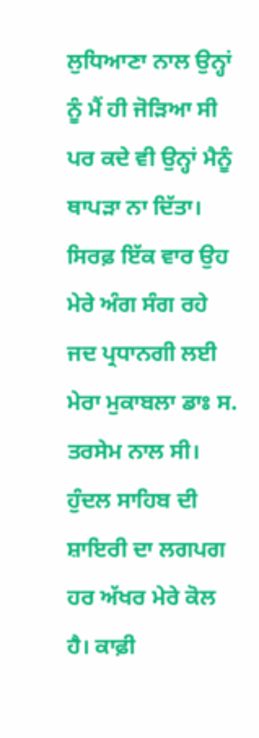ਲੁਧਿਆਣਾ ਨਾਲ ਉਨ੍ਹਾਂ ਨੂੰ ਮੈਂ ਹੀ ਜੋੜਿਆ ਸੀ ਪਰ ਕਦੇ ਵੀ ਉਨ੍ਹਾਂ ਮੈਨੂੰ ਥਾਪੜਾ ਨਾ ਦਿੱਤਾ। ਸਿਰਫ਼ ਇੱਕ ਵਾਰ ਉਹ ਮੇਰੇ ਅੰਗ ਸੰਗ ਰਹੇ ਜਦ ਪ੍ਰਧਾਨਗੀ ਲਈ ਮੇਰਾ ਮੁਕਾਬਲਾ ਡਾਃ ਸ. ਤਰਸੇਮ ਨਾਲ ਸੀ।
ਹੁੰਦਲ ਸਾਹਿਬ ਦੀ ਸ਼ਾਇਰੀ ਦਾ ਲਗਪਗ ਹਰ ਅੱਖਰ ਮੇਰੇ ਕੋਲ ਹੈ। ਕਾਫ਼ੀ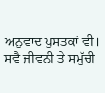ਅਨੁਵਾਦ ਪੁਸਤਕਾਂ ਵੀ। ਸਵੈ ਜੀਵਨੀ ਤੇ ਸਮੁੱਚੀ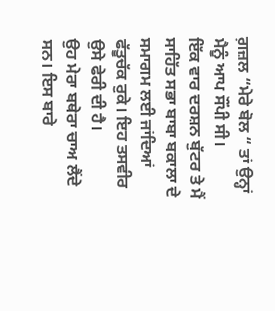ਗ਼ਜ਼ਲ “ਮੇਰੇ ਬੋਲ “ ਤਾਂ ਉਨ੍ਹਾਂ ਮੈਨੂੰ ਆਪ ਸੌਂਪੀ ਸੀ।
ਇੱਕ ਵਾਰ ਦਰਸ਼ਨ ਬੁੱਟਰ ਤੇ ਮੈਂ ਸਾਹਿੱਤ ਸਭਾ ਬਾਬਾ ਬਕਾਲਾ ਦੇ ਸਮਾਗਮ ਲਈ ਜਾਂਦਿਆਂ ਫੱਤੂਚੱਕ ਰੁਕੇ। ਇਹ ਤਸਵੀਰ ਉਸੇ ਫੇਰੀ ਦੀ ਹੈ।
ਉਹ ਮੇਰਾ ਬਥੇਰਾ ਚਾਅ ਲੈਂਦੇ ਸਨ। ਇਸ ਬਾਰੇ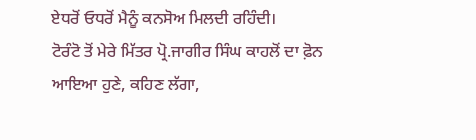ਏਧਰੋਂ ਓਧਰੋਂ ਮੈਨੂੰ ਕਨਸੋਅ ਮਿਲਦੀ ਰਹਿੰਦੀ।
ਟੋਰੰਟੋ ਤੋਂ ਮੇਰੇ ਮਿੱਤਰ ਪ੍ਰੋ.ਜਾਗੀਰ ਸਿੰਘ ਕਾਹਲੋਂ ਦਾ ਫ਼ੋਨ ਆਇਆ ਹੁਣੇ, ਕਹਿਣ ਲੱਗਾ,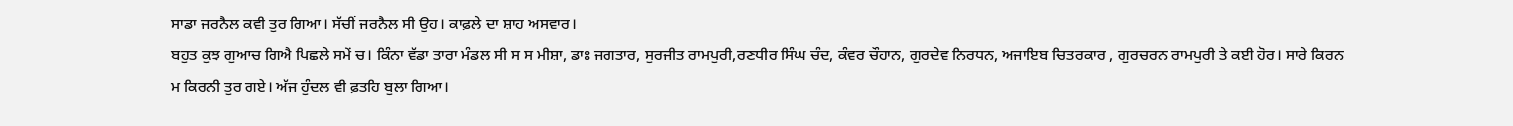ਸਾਡਾ ਜਰਨੈਲ ਕਵੀ ਤੁਰ ਗਿਆ। ਸੱਚੀਂ ਜਰਨੈਲ ਸੀ ਉਹ। ਕਾਫ਼ਲੇ ਦਾ ਸ਼ਾਹ ਅਸਵਾਰ।
ਬਹੁਤ ਕੁਝ ਗੁਆਚ ਗਿਐ ਪਿਛਲੇ ਸਮੇਂ ਚ। ਕਿੰਨਾ ਵੱਡਾ ਤਾਰਾ ਮੰਡਲ ਸੀ ਸ ਸ ਮੀਸ਼ਾ, ਡਾਃ ਜਗਤਾਰ, ਸੁਰਜੀਤ ਰਾਮਪੁਰੀ,ਰਣਧੀਰ ਸਿੰਘ ਚੰਦ, ਕੰਵਰ ਚੌਹਾਨ, ਗੁਰਦੇਵ ਨਿਰਧਨ, ਅਜਾਇਬ ਚਿਤਰਕਾਰ , ਗੁਰਚਰਨ ਰਾਮਪੁਰੀ ਤੇ ਕਈ ਹੋਰ। ਸਾਰੇ ਕਿਰਨ ਮ ਕਿਰਨੀ ਤੁਰ ਗਏ। ਅੱਜ ਹੁੰਦਲ ਵੀ ਫ਼ਤਹਿ ਬੁਲਾ ਗਿਆ।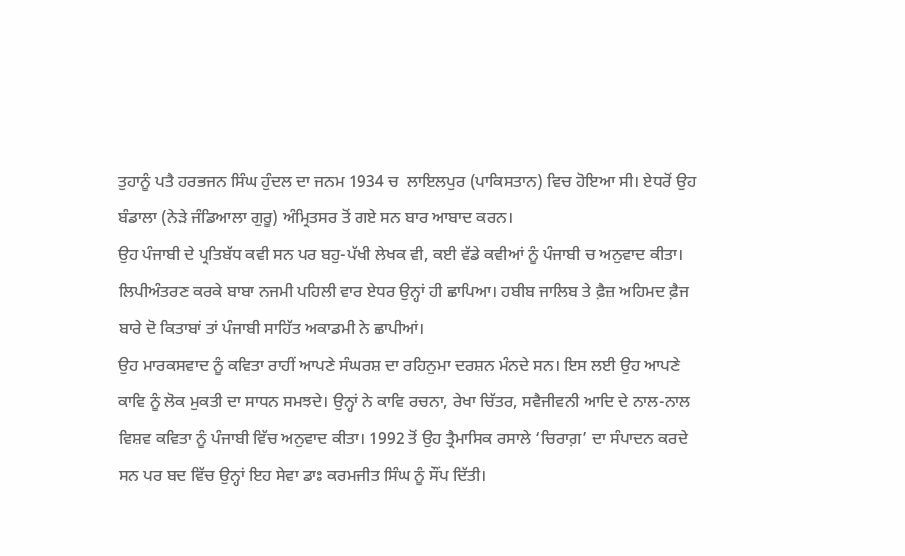ਤੁਹਾਨੂੰ ਪਤੈ ਹਰਭਜਨ ਸਿੰਘ ਹੁੰਦਲ ਦਾ ਜਨਮ 1934 ਚ  ਲਾਇਲਪੁਰ (ਪਾਕਿਸਤਾਨ) ਵਿਚ ਹੋਇਆ ਸੀ। ਏਧਰੋਂ ਉਹ ਬੰਡਾਲਾ (ਨੇੜੇ ਜੰਡਿਆਲਾ ਗੁਰੂ) ਅੰਮ੍ਰਿਤਸਰ ਤੋਂ ਗਏ ਸਨ ਬਾਰ ਆਬਾਦ ਕਰਨ।
ਉਹ ਪੰਜਾਬੀ ਦੇ ਪ੍ਰਤਿਬੱਧ ਕਵੀ ਸਨ ਪਰ ਬਹੁ-ਪੱਖੀ ਲੇਖਕ ਵੀ, ਕਈ ਵੱਡੇ ਕਵੀਆਂ ਨੂੰ ਪੰਜਾਬੀ ਚ ਅਨੁਵਾਦ ਕੀਤਾ। ਲਿਪੀਅੰਤਰਣ ਕਰਕੇ ਬਾਬਾ ਨਜਮੀ ਪਹਿਲੀ ਵਾਰ ਏਧਰ ਉਨ੍ਹਾਂ ਹੀ ਛਾਪਿਆ। ਹਬੀਬ ਜਾਲਿਬ ਤੇ ਫ਼ੈਜ਼ ਅਹਿਮਦ ਫ਼ੈਜ ਬਾਰੇ ਦੋ ਕਿਤਾਬਾਂ ਤਾਂ ਪੰਜਾਬੀ ਸਾਹਿੱਤ ਅਕਾਡਮੀ ਨੇ ਛਾਪੀਆਂ।
ਉਹ ਮਾਰਕਸਵਾਦ ਨੂੰ ਕਵਿਤਾ ਰਾਹੀਂ ਆਪਣੇ ਸੰਘਰਸ਼ ਦਾ ਰਹਿਨੁਮਾ ਦਰਸ਼ਨ ਮੰਨਦੇ ਸਨ। ਇਸ ਲਈ ਉਹ ਆਪਣੇ ਕਾਵਿ ਨੂੰ ਲੋਕ ਮੁਕਤੀ ਦਾ ਸਾਧਨ ਸਮਝਦੇ। ਉਨ੍ਹਾਂ ਨੇ ਕਾਵਿ ਰਚਨਾ, ਰੇਖਾ ਚਿੱਤਰ, ਸਵੈਜੀਵਨੀ ਆਦਿ ਦੇ ਨਾਲ-ਨਾਲ ਵਿਸ਼ਵ ਕਵਿਤਾ ਨੂੰ ਪੰਜਾਬੀ ਵਿੱਚ ਅਨੁਵਾਦ ਕੀਤਾ। 1992 ਤੋਂ ਉਹ ਤ੍ਰੈਮਾਸਿਕ ਰਸਾਲੇ ‘ਚਿਰਾਗ਼’ ਦਾ ਸੰਪਾਦਨ ਕਰਦੇ ਸਨ ਪਰ ਬਦ ਵਿੱਚ ਉਨ੍ਹਾਂ ਇਹ ਸੇਵਾ ਡਾਃ ਕਰਮਜੀਤ ਸਿੰਘ ਨੂੰ ਸੌਂਪ ਦਿੱਤੀ।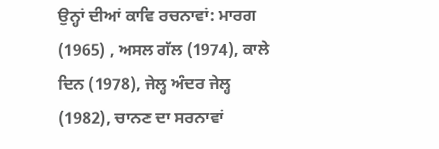ਉਨ੍ਹਾਂ ਦੀਆਂ ਕਾਵਿ ਰਚਨਾਵਾਂ: ਮਾਰਗ (1965) , ਅਸਲ ਗੱਲ (1974), ਕਾਲੇ ਦਿਨ (1978), ਜੇਲ੍ਹ ਅੰਦਰ ਜੇਲ੍ਹ (1982), ਚਾਨਣ ਦਾ ਸਰਨਾਵਾਂ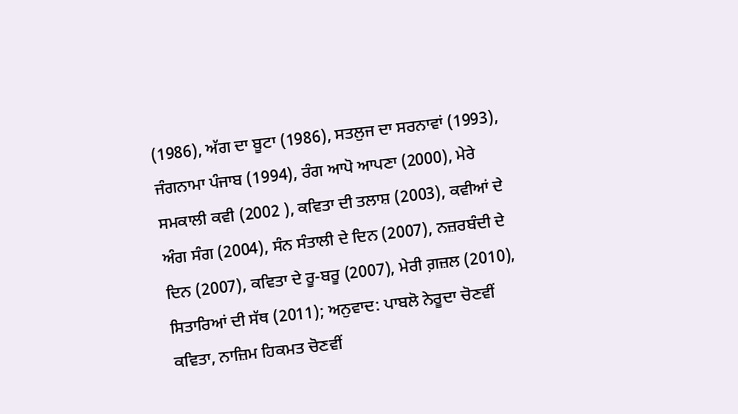(1986), ਅੱਗ ਦਾ ਬੂਟਾ (1986), ਸਤਲੁਜ ਦਾ ਸਰਨਾਵਾਂ (1993), ਜੰਗਨਾਮਾ ਪੰਜਾਬ (1994), ਰੰਗ ਆਪੋ ਆਪਣਾ (2000), ਮੇਰੇ ਸਮਕਾਲੀ ਕਵੀ (2002 ), ਕਵਿਤਾ ਦੀ ਤਲਾਸ਼ (2003), ਕਵੀਆਂ ਦੇ ਅੰਗ ਸੰਗ (2004), ਸੰਨ ਸੰਤਾਲੀ ਦੇ ਦਿਨ (2007), ਨਜ਼ਰਬੰਦੀ ਦੇ ਦਿਨ (2007), ਕਵਿਤਾ ਦੇ ਰੂ-ਬਰੂ (2007), ਮੇਰੀ ਗ਼ਜ਼ਲ (2010), ਸਿਤਾਰਿਆਂ ਦੀ ਸੱਥ (2011); ਅਨੁਵਾਦ: ਪਾਬਲੋ ਨੇਰੂਦਾ ਚੋਣਵੀਂ ਕਵਿਤਾ, ਨਾਜ਼ਿਮ ਹਿਕਮਤ ਚੋਣਵੀਂ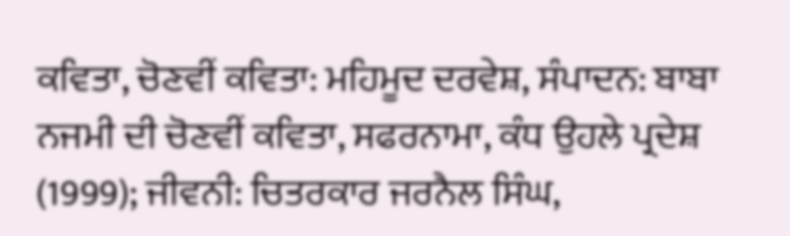ਕਵਿਤਾ, ਚੋਣਵੀਂ ਕਵਿਤਾ: ਮਹਿਮੂਦ ਦਰਵੇਸ਼, ਸੰਪਾਦਨ: ਬਾਬਾ ਨਜਮੀ ਦੀ ਚੋਣਵੀਂ ਕਵਿਤਾ, ਸਫਰਨਾਮਾ, ਕੰਧ ਉਹਲੇ ਪ੍ਰਦੇਸ਼ (1999); ਜੀਵਨੀ: ਚਿਤਰਕਾਰ ਜਰਨੈਲ ਸਿੰਘ,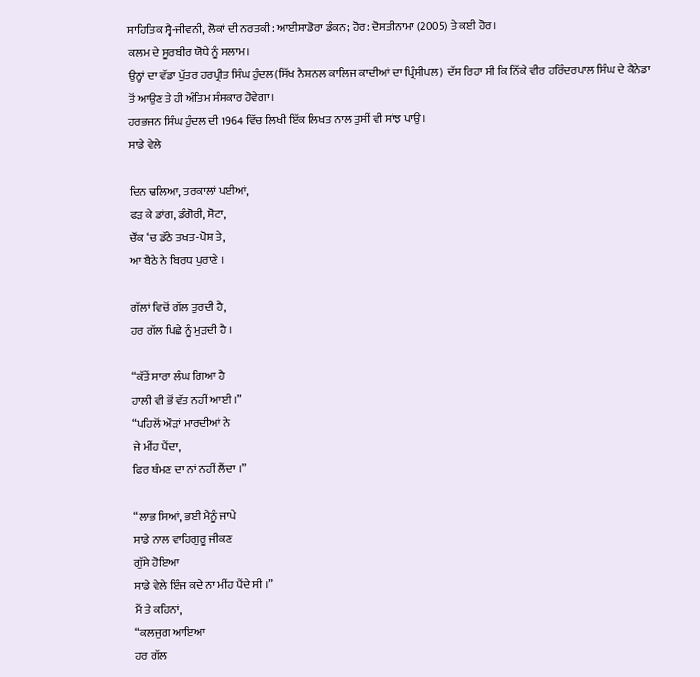ਸਾਹਿਤਿਕ ਸ੍ਵੈ-ਜੀਵਨੀ, ਲੋਕਾਂ ਦੀ ਨਰਤਕੀ: ਆਈਸਾਡੋਰਾ ਡੰਕਨ; ਹੋਰ: ਦੋਸਤੀਨਾਮਾ (2005) ਤੇ ਕਈ ਹੋਰ।
ਕਲਮ ਦੇ ਸੂਰਬੀਰ ਯੋਧੇ ਨੂੰ ਸਲਾਮ।
ਉਨ੍ਹਾਂ ਦਾ ਵੱਡਾ ਪੁੱਤਰ ਹਰਪ੍ਰੀਤ ਸਿੰਘ ਹੁੰਦਲ(ਸਿੱਖ ਨੈਸ਼ਨਲ ਕਾਲਿਜ ਕਾਦੀਆਂ ਦਾ ਪ੍ਰਿੰਸੀਪਲ)  ਦੱਸ ਰਿਹਾ ਸੀ ਕਿ ਨਿੱਕੇ ਵੀਰ ਹਰਿੰਦਰਪਾਲ ਸਿੰਘ ਦੇ ਕੈਨੇਡਾ ਤੋਂ ਆਉਣ ਤੇ ਹੀ ਅੰਤਿਮ ਸੰਸਕਾਰ ਹੋਵੇਗਾ।
ਹਰਭਜਨ ਸਿੰਘ ਹੁੰਦਲ ਦੀ 1964 ਵਿੱਚ ਲਿਖੀ ਇੱਕ ਲਿਖਤ ਨਾਲ ਤੁਸੀਂ ਵੀ ਸਾਂਝ ਪਾਉ।
ਸਾਡੇ ਵੇਲੇ

ਦਿਨ ਢਲਿਆ, ਤਰਕਾਲਾਂ ਪਈਆਂ,
ਫੜ ਕੇ ਡਾਂਗ, ਡੰਗੋਰੀ, ਸੋਟਾ,
ਚੌਂਕ ‘ਚ ਡੱਠੇ ਤਖਤ-ਪੋਸ਼ ਤੇ,
ਆ ਬੈਠੇ ਨੇ ਬਿਰਧ ਪੁਰਾਣੇ ।

ਗੱਲਾਂ ਵਿਚੋਂ ਗੱਲ ਤੁਰਦੀ ਹੈ,
ਹਰ ਗੱਲ ਪਿਛੇ ਨੂੰ ਮੁੜਦੀ ਹੈ ।

“ਕੱਤੇਂ ਸਾਰਾ ਲੰਘ ਗਿਆ ਹੈ
ਹਾਲੀ ਵੀ ਭੋਂ ਵੱਤ ਨਹੀਂ ਆਈ ।”
“ਪਹਿਲੋਂ ਔੜਾਂ ਮਾਰਦੀਆਂ ਨੇ
ਜੇ ਮੀਂਹ ਪੈਂਦਾ,
ਫਿਰ ਥੰਮਣ ਦਾ ਨਾਂ ਨਹੀਂ ਲੈਂਦਾ ।”

“ਲਾਭ ਸਿਆਂ, ਭਈ ਮੈਨੂੰ ਜਾਪੇ
ਸਾਡੇ ਨਾਲ ਵਾਹਿਗੁਰੂ ਜੀਕਣ
ਗੁੱਸੇ ਹੋਇਆ
ਸਾਡੇ ਵੇਲੇ ਇੰਜ ਕਦੇ ਨਾ ਮੀਂਹ ਪੈਂਦੇ ਸੀ ।”
ਮੈਂ ਤੇ ਕਹਿਨਾਂ,
“ਕਲਜੁਗ ਆਇਆ
ਹਰ ਗੱਲ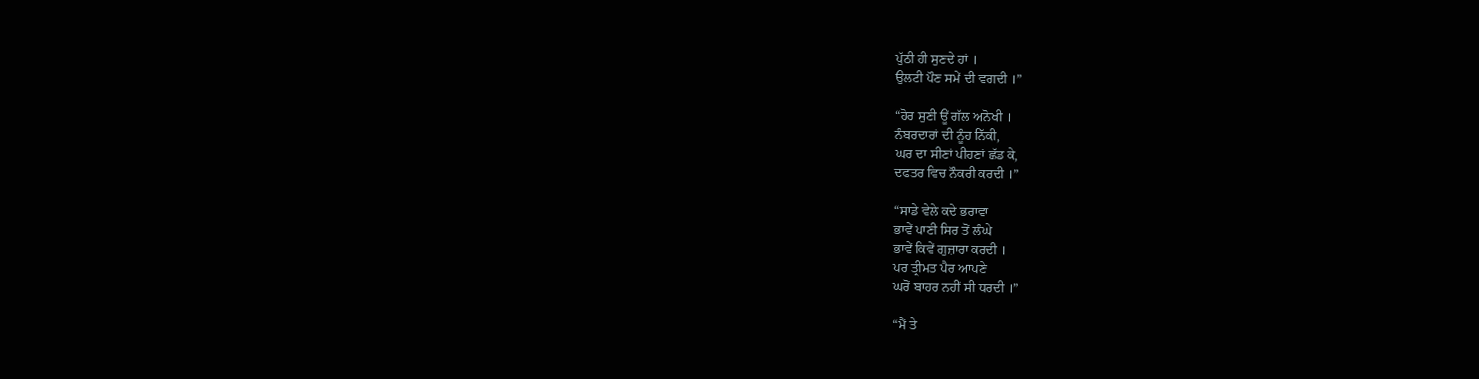ਪੁੱਠੀ ਹੀ ਸੁਣਦੇ ਹਾਂ ।
ਉਲਟੀ ਪੌਣ ਸਮੇਂ ਦੀ ਵਗਦੀ ।”

“ਹੋਰ ਸੁਣੀ ਊਂ ਗੱਲ ਅਨੋਖੀ ।
ਨੰਬਰਦਾਰਾਂ ਦੀ ਨੂੰਹ ਨਿੱਕੀ,
ਘਰ ਦਾ ਸੀਣਾਂ ਪੀਹਣਾਂ ਛੱਡ ਕੇ,
ਦਫਤਰ ਵਿਚ ਨੌਕਰੀ ਕਰਦੀ ।”

“ਸਾਡੇ ਵੇਲੇ ਕਦੇ ਭਰਾਵਾ
ਭਾਵੇਂ ਪਾਣੀ ਸਿਰ ਤੋਂ ਲੰਘੇ
ਭਾਵੇਂ ਕਿਵੇਂ ਗੁਜ਼ਾਰਾ ਕਰਦੀ ।
ਪਰ ਤ੍ਰੀਮਤ ਪੈਰ ਆਪਣੇ
ਘਰੋਂ ਬਾਹਰ ਨਹੀਂ ਸੀ ਧਰਦੀ ।”

“ਮੈਂ ਤੇ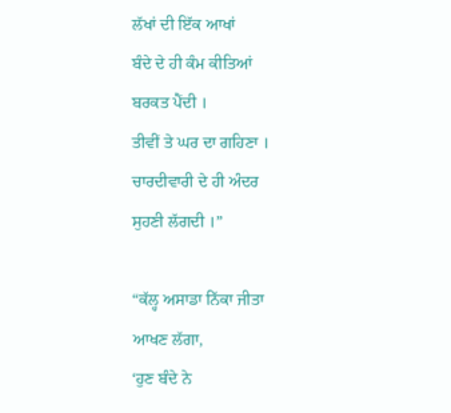ਲੱਖਾਂ ਦੀ ਇੱਕ ਆਖਾਂ
ਬੰਦੇ ਦੇ ਹੀ ਕੰਮ ਕੀਤਿਆਂ
ਬਰਕਤ ਪੈਂਦੀ ।
ਤੀਵੀਂ ਤੇ ਘਰ ਦਾ ਗਹਿਣਾ ।
ਚਾਰਦੀਵਾਰੀ ਦੇ ਹੀ ਅੰਦਰ
ਸੁਹਣੀ ਲੱਗਦੀ ।”

“ਕੱਲ੍ਹ ਅਸਾਡਾ ਨਿੱਕਾ ਜੀਤਾ
ਆਖਣ ਲੱਗਾ,
‘ਹੁਣ ਬੰਦੇ ਨੇ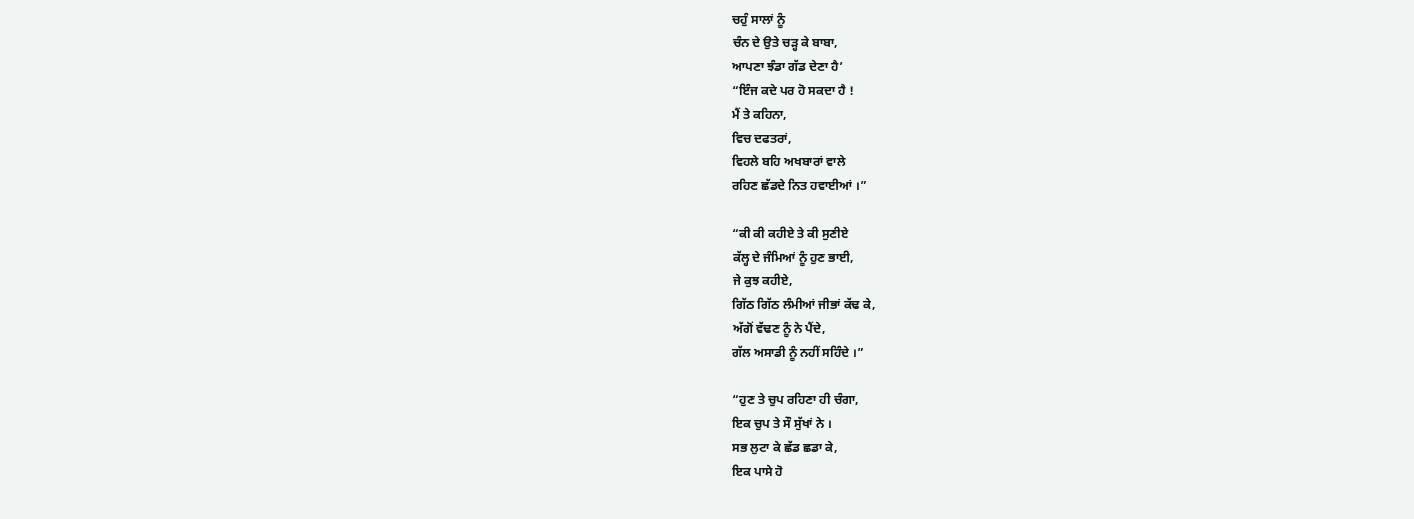ਚਹੁੰ ਸਾਲਾਂ ਨੂੰ
ਚੰਨ ਦੇ ਉਤੇ ਚੜ੍ਹ ਕੇ ਬਾਬਾ,
ਆਪਣਾ ਝੰਡਾ ਗੱਡ ਦੇਣਾ ਹੈ’
“ਇੰਜ ਕਦੇ ਪਰ ਹੋ ਸਕਦਾ ਹੈ !
ਮੈਂ ਤੇ ਕਹਿਨਾ,
ਵਿਚ ਦਫਤਰਾਂ,
ਵਿਹਲੇ ਬਹਿ ਅਖਬਾਰਾਂ ਵਾਲੇ
ਰਹਿਣ ਛੱਡਦੇ ਨਿਤ ਹਵਾਈਆਂ ।”

“ਕੀ ਕੀ ਕਹੀਏ ਤੇ ਕੀ ਸੁਣੀਏ
ਕੱਲ੍ਹ ਦੇ ਜੰਮਿਆਂ ਨੂੰ ਹੁਣ ਭਾਈ,
ਜੇ ਕੁਝ ਕਹੀਏ,
ਗਿੱਠ ਗਿੱਠ ਲੰਮੀਆਂ ਜੀਭਾਂ ਕੱਢ ਕੇ,
ਅੱਗੋਂ ਵੱਢਣ ਨੂੰ ਨੇ ਪੈਂਦੇ,
ਗੱਲ ਅਸਾਡੀ ਨੂੰ ਨਹੀਂ ਸਹਿੰਦੇ ।”

“ਹੁਣ ਤੇ ਚੁਪ ਰਹਿਣਾ ਹੀ ਚੰਗਾ,
ਇਕ ਚੁਪ ਤੇ ਸੌ ਸੁੱਖਾਂ ਨੇ ।
ਸਭ ਲੁਟਾ ਕੇ ਛੱਡ ਛਡਾ ਕੇ,
ਇਕ ਪਾਸੇ ਹੋ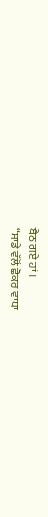ਬੈਠ ਗਏ ਹਾਂ ।
“ਸਾਡੇ ਵੱਲੋਂ ਛੋਕਰ ਵਾਧਾ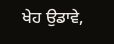ਖੇਹ ਉਡਾਵੇ,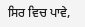ਸਿਰ ਵਿਚ ਪਾਵੇ,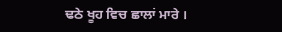ਢਠੇ ਖੂਹ ਵਿਚ ਛਾਲਾਂ ਮਾਰੇ ।